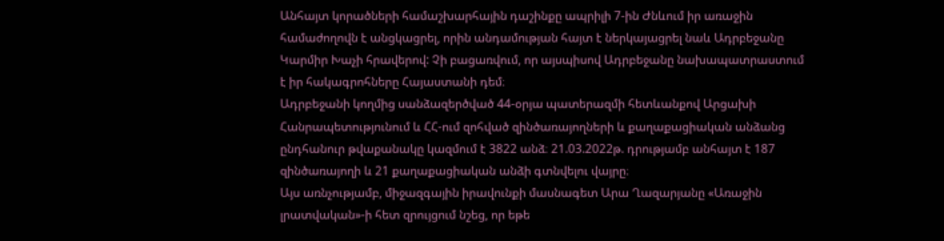Անհայտ կորածների համաշխարհային դաշինքը ապրիլի 7-ին Ժնևում իր առաջին համաժողովն է անցկացրել, որին անդամության հայտ է ներկայացրել նաև Ադրբեջանը Կարմիր Խաչի հրավերով: Չի բացառվում, որ այսպիսով Ադրբեջանը նախապատրաստում է իր հակագրոհները Հայաստանի դեմ։
Ադրբեջանի կողմից սանձազերծված 44-օրյա պատերազմի հետևանքով Արցախի Հանրապետությունում և ՀՀ-ում զոհված զինծառայողների և քաղաքացիական անձանց ընդհանուր թվաքանակը կազմում է 3822 անձ։ 21.03.2022թ. դրությամբ անհայտ է 187 զինծառայողի և 21 քաղաքացիական անձի գտնվելու վայրը։
Այս առնչությամբ, միջազգային իրավունքի մասնագետ Արա Ղազարյանը «Առաջին լրատվական»-ի հետ զրույցում նշեց, որ եթե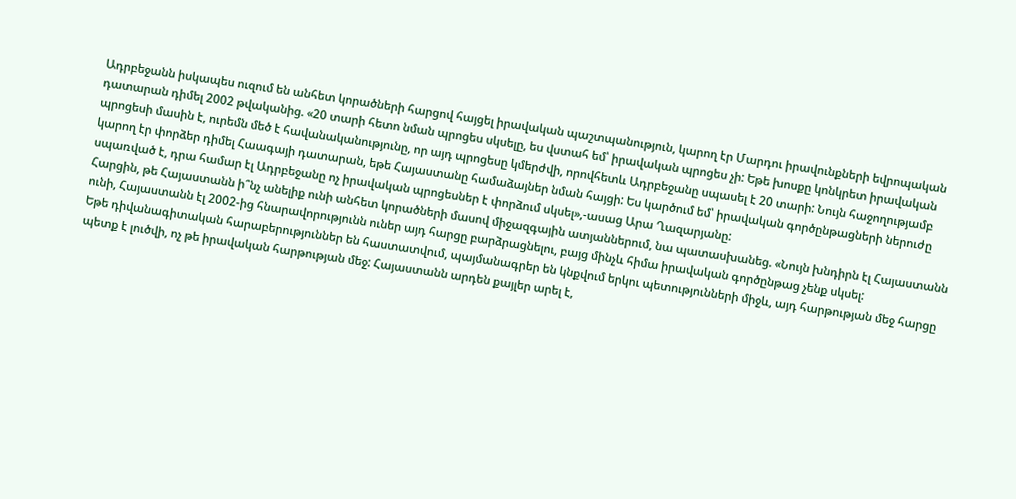Ադրբեջանն իսկապես ուզում են անհետ կորածների հարցով հայցել իրավական պաշտպանություն, կարող էր Մարդու իրավունքների եվրոպական դատարան դիմել 2002 թվականից. «20 տարի հետո նման պրոցես սկսելը, ես վստահ եմ՝ իրավական պրոցես չի: Եթե խոսքը կոնկրետ իրավական պրոցեսի մասին է, ուրեմն մեծ է հավանականությունը, որ այդ պրոցեսը կմերժվի, որովհետև Ադրբեջանը սպասել է 20 տարի: Նույն հաջողությամբ կարող էր փորձեր դիմել Հաագայի դատարան, եթե Հայաստանը համաձայներ նման հայցի: Ես կարծում եմ՝ իրավական գործընթացների ներուժը սպառված է, դրա համար էլ Ադրբեջանը ոչ իրավական պրոցեսներ է փորձում սկսել»,-ասաց Արա Ղազարյանը:
Հարցին, թե Հայաստանն ի՞նչ անելիք ունի անհետ կորածների մասով միջազգային ատյաններում, նա պատասխանեց. «Նույն խնդիրն էլ Հայաստանն ունի, Հայաստանն էլ 2002-ից հնարավորությունն ուներ այդ հարցը բարձրացնելու, բայց մինչև հիմա իրավական գործընթաց չենք սկսել:
Եթե դիվանագիտական հարաբերություններ են հաստատվում, պայմանագրեր են կնքվում երկու պետությունների միջև, այդ հարթության մեջ հարցը պետք է լուծվի, ոչ թե իրավական հարթության մեջ: Հայաստանն արդեն քայլեր արել է,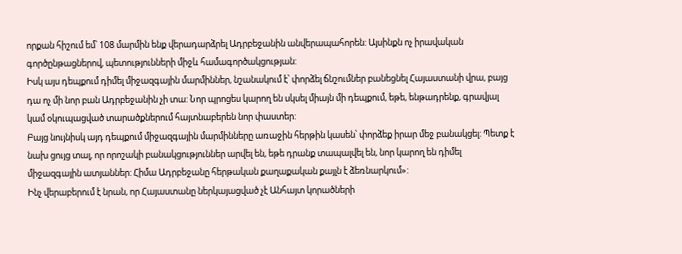որքան հիշում եմ՝ 108 մարմին ենք վերադարձրել Ադրբեջանին անվերապահորեն: Այսինքն ոչ իրավական գործընթացներով, պետությունների միջև համագործակցության:
Իսկ այս դեպքում դիմել միջազգային մարմիններ, նշանակում է՝ փորձել ճնշումներ բանեցնել Հայաստանի վրա, բայց դա ոչ մի նոր բան Ադրբեջանին չի տա: Նոր պրոցես կարող են սկսել միայն մի դեպքում, եթե, ենթադրենք, գրավյալ կամ օկուպացված տարածքներում հայտնաբերեն նոր փաստեր:
Բայց նույնիսկ այդ դեպքում միջազգային մարմինները առաջին հերթին կասեն՝ փորձեք իրար մեջ բանակցել: Պետք է նախ ցույց տալ, որ որոշակի բանակցություններ արվել են, եթե դրանք տապալվել են, նոր կարող են դիմել միջազգային ատյաններ: Հիմա Ադրբեջանը հերթական քաղաքական քայլն է ձեռնարկում»:
Ինչ վերաբերում է նրան, որ Հայաստանը ներկայացված չէ Անհայտ կորածների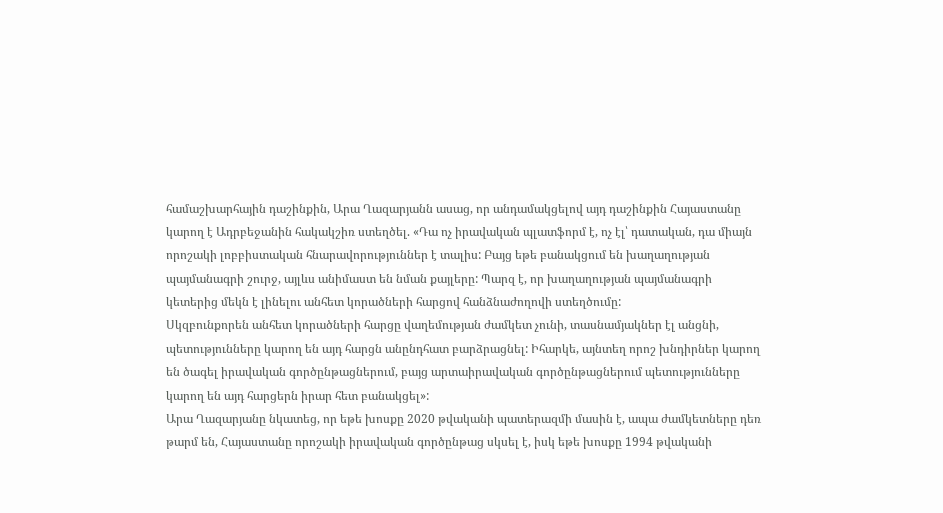համաշխարհային դաշինքին, Արա Ղազարյանն ասաց, որ անդամակցելով այդ դաշինքին Հայաստանը կարող է Ադրբեջանին հակակշիռ ստեղծել. «Դա ոչ իրավական պլատֆորմ է, ոչ էլ՝ դատական, դա միայն որոշակի լոբբիստական հնարավորություններ է տալիս: Բայց եթե բանակցում են խաղաղության պայմանագրի շուրջ, այլևս անիմաստ են նման քայլերը: Պարզ է, որ խաղաղության պայմանագրի կետերից մեկն է լինելու անհետ կորածների հարցով հանձնաժողովի ստեղծումը:
Սկզբունքորեն անհետ կորածների հարցը վաղեմության ժամկետ չունի, տասնամյակներ էլ անցնի, պետությունները կարող են այդ հարցն անընդհատ բարձրացնել: Իհարկե, այնտեղ որոշ խնդիրներ կարող են ծագել իրավական գործընթացներում, բայց արտաիրավական գործընթացներում պետությունները կարող են այդ հարցերն իրար հետ բանակցել»:
Արա Ղազարյանը նկատեց, որ եթե խոսքը 2020 թվականի պատերազմի մասին է, ապա ժամկետները դեռ թարմ են, Հայաստանը որոշակի իրավական գործընթաց սկսել է, իսկ եթե խոսքը 1994 թվականի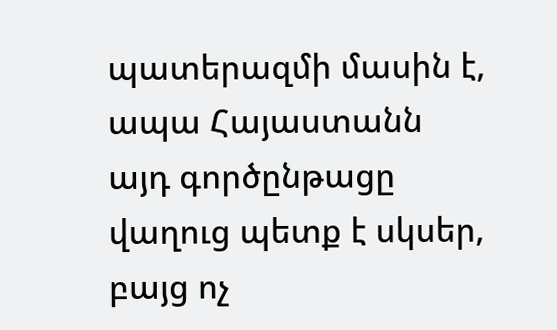պատերազմի մասին է, ապա Հայաստանն այդ գործընթացը վաղուց պետք է սկսեր, բայց ոչ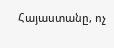Հայաստանը, ոչ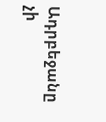Ադրբեջանը չի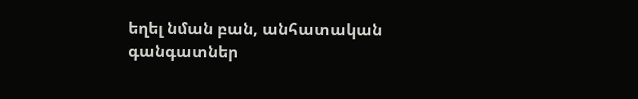եղել նման բան, անհատական գանգատներ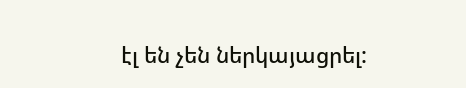էլ են չեն ներկայացրել: